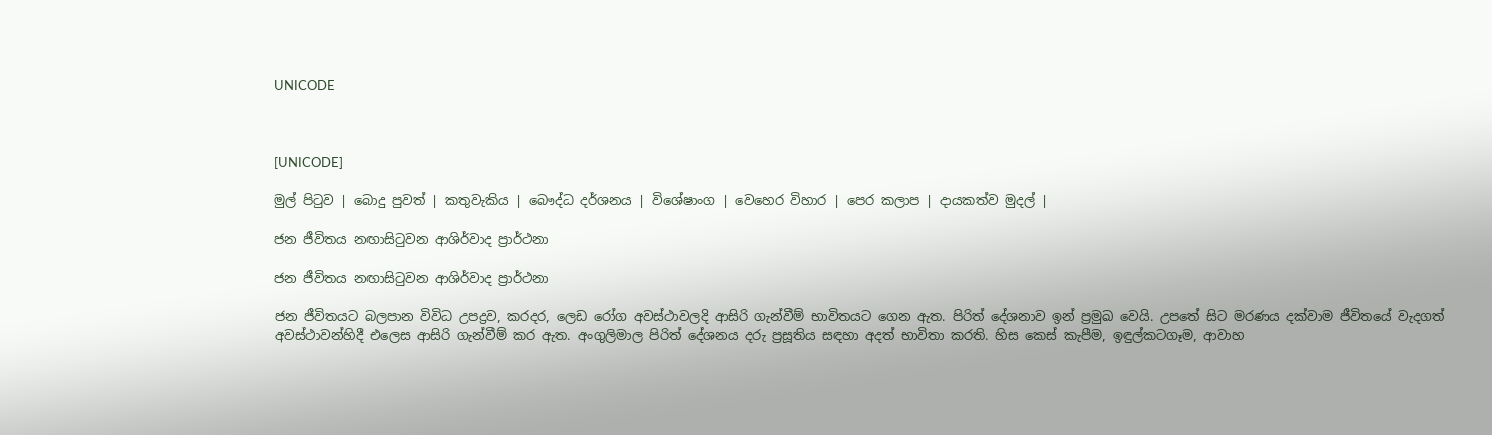UNICODE



[UNICODE]

මුල් පිටුව | බොදු පුවත් | කතුවැකිය | බෞද්ධ දර්ශනය | විශේෂාංග | වෙහෙර විහාර | පෙර කලාප | දායකත්ව මුදල් |

ජන ජීවිතය නඟාසිටුවන ආශිර්වාද ප්‍රාර්ථනා

ජන ජීවිතය නඟාසිටුවන ආශිර්වාද ප්‍රාර්ථනා

ජන ජීවිතයට බලපාන විවිධ උපද්‍රව, කරදර, ලෙඩ රෝග අවස්ථාවලදි ආසිරි ගැන්වීම් භාවිතයට ගෙන ඇත. පිරිත් දේශනාව ඉන් ප්‍රමුඛ වෙයි. උපතේ සිට මරණය දක්වාම ජීවිතයේ වැදගත් අවස්ථාවන්හිදී එලෙස ආසිරි ගැන්වීම් කර ඇත. අංගුලිමාල පිරිත් දේශනය දරු ප්‍රසූතිය සඳහා අදත් භාවිතා කරති. හිස කෙස් කැපීම, ඉඳුල්කටගෑම, ආවාහ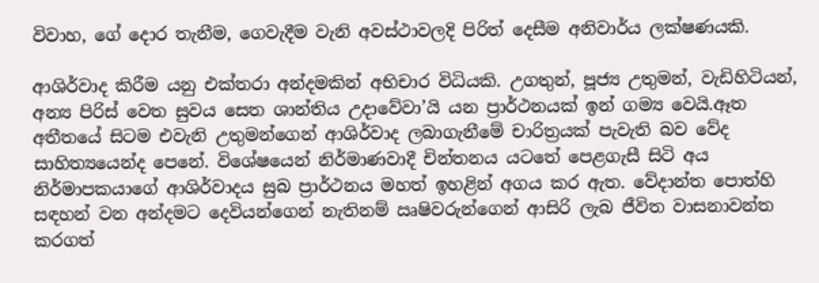විවාහ, ගේ දොර තැනීම, ගෙවැදීම වැනි අවස්ථාවලදි පිරිත් දෙසීම අනිවාර්ය ලක්ෂණයකි.

ආශිර්වාද කිරීම යනු එක්තරා අන්දමකින් අභිචාර විධියකි. උගතුන්, පූජ්‍ය උතුමන්, වැඩිහිටියන්, අන්‍ය පිරිස් වෙත සුවය සෙත ශාන්තිය උදාවේවා’යි යන ප්‍රාර්ථනයක් ඉන් ගම්‍ය වෙයි.ඈත අතීතයේ සිටම එවැනි උතුමන්ගෙන් ආශිර්වාද ලබාගැනීමේ චාරිත්‍රයක් පැවැති බව වේද සාහිත්‍යයෙන්ද පෙනේ. විශේෂයෙන් නිර්මාණවාදී චින්තනය යටතේ පෙළගැසී සිටි අය නිර්මාපකයාගේ ආශිර්වාදය සුබ ප්‍රාර්ථනය මහත් ඉහළින් අගය කර ඇත. වේදාන්ත පොත්හි සඳහන් වන අන්දමට දෙවියන්ගෙන් නැතිනම් ඍෂිවරුන්ගෙන් ආසිරි ලැබ ජීවිත වාසනාවන්ත කරගත්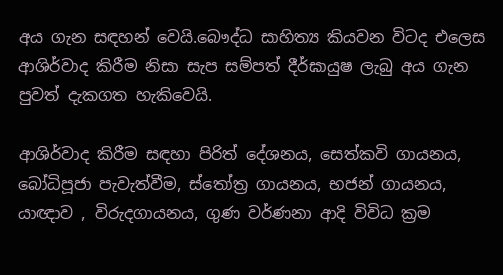අය ගැන සඳහන් වෙයි.බෞද්ධ සාහිත්‍ය කියවන විටද එලෙස ආශිර්වාද කිරීම නිසා සැප සම්පත් දීර්ඝායුෂ ලැබු අය ගැන පුවත් දැකගත හැකිවෙයි.

ආශිර්වාද කිරීම සඳහා පිරිත් දේශනය, සෙත්කවි ගායනය, බෝධිපූජා පැවැත්වීම, ස්තෝත්‍ර ගායනය, භජන් ගායනය, යාඥාව , විරුදගායනය, ගුණ වර්ණනා ආදි විවිධ ක්‍රම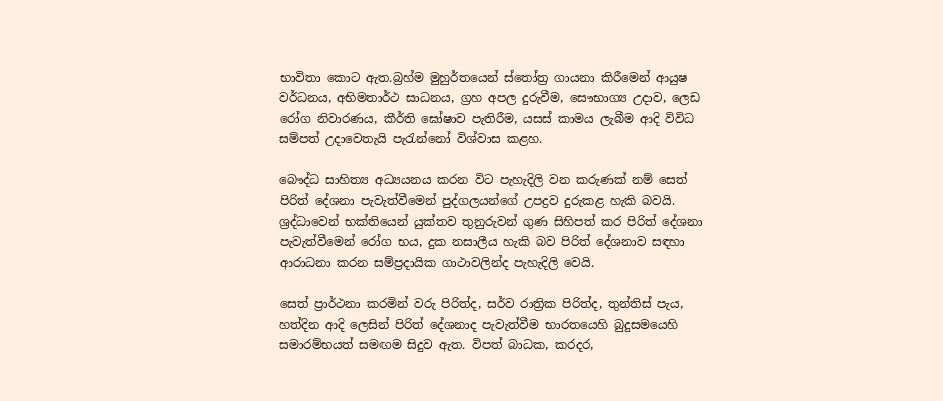භාවිතා කොට ඇත.බ්‍රහ්ම මුහුර්තයෙන් ස්තෝත්‍ර ගායනා කිරීමෙන් ආයුෂ වර්ධනය, අභිමතාර්ථ සාධනය, ග්‍රහ අපල දුරුවීම, සෞභාග්‍ය උදාව, ලෙඩ රෝග නිවාරණය, කීර්ති ඝෝෂාව පැතිරීම, යසස් කාමය ලැබීම ආදි විවිධ සම්පත් උදාවෙතැයි පැරැන්නෝ විශ්වාස කළහ.

බෞද්ධ සාහිත්‍ය අධ්‍යයනය කරන විට පැහැදිලි වන කරුණක් නම් සෙත් පිරිත් දේශනා පැවැත්වීමෙන් පුද්ගලයන්ගේ උපද්‍රව දුරුකළ හැකි බවයි. ශ්‍රද්ධාවෙන් භක්තියෙන් යුක්තව තුනුරුවන් ගුණ සිහිපත් කර පිරිත් දේශනා පැවැත්වීමෙන් රෝග භය, දුක නසාලීය හැකි බව පිරිත් දේශනාව සඳහා ආරාධනා කරන සම්ප්‍රදායික ගාථාවලින්ද පැහැදිලි වෙයි.

සෙත් ප්‍රාර්ථනා කරමින් වරු පිරිත්ද, සර්ව රාත්‍රික පිරිත්ද, තුන්තිස් පැය, හත්දින ආදි ලෙසින් පිරිත් දේශනාද පැවැත්වීම භාරතයෙහි බුදුසමයෙහි සමාරම්භයත් සමඟම සිදුව ඇත. විපත් බාධක, කරදර,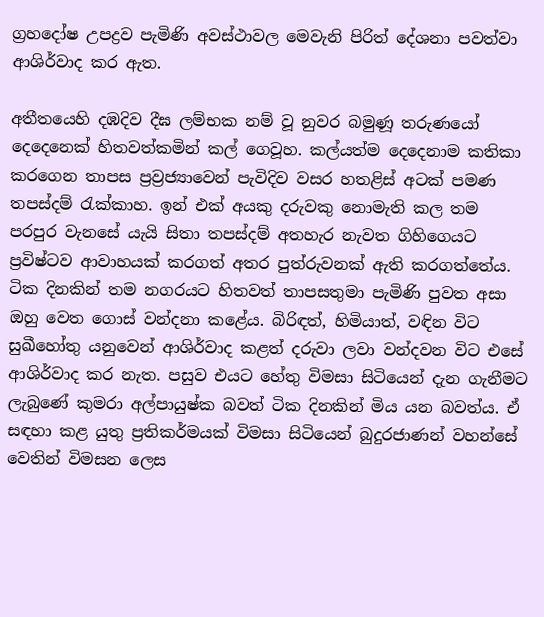ග්‍රහදෝෂ උපද්‍රව පැමිණි අවස්ථාවල මෙවැනි පිරිත් දේශනා පවත්වා ආශිර්වාද කර ඇත.

අතීතයෙහි දඹදිව දීඝ ලම්භක නම් වූ නුවර බමුණූ තරුණයෝ දෙදෙනෙක් හිතවත්කමින් කල් ගෙවූහ. කල්යත්ම දෙදෙනාම කතිකා කරගෙන තාපස ප්‍රව්‍රජ්‍යාවෙන් පැවිදිව වසර හතළිස් අටක් පමණ තපස්දම් රැක්කාහ. ඉන් එක් අයකු දරුවකු නොමැති කල තම පරපුර වැනසේ යැයි සිතා තපස්දම් අතහැර නැවත ගිහිගෙයට ප්‍රවිෂ්ටව ආවාහයක් කරගත් අතර පුත්රුවනක් ඇති කරගත්තේය. ටික දිනකින් තම නගරයට හිතවත් තාපසතුමා පැමිණි පුවත අසා ඔහු වෙත ගොස් වන්දනා කළේය. බිරිඳත්, හිමියාත්, වඳින විට සුඛීහෝතු යනුවෙන් ආශිර්වාද කළත් දරුවා ලවා වන්දවන විට එසේ ආශිර්වාද කර නැත. පසුව එයට හේතු විමසා සිටියෙන් දැන ගැනීමට ලැබුණේ කුමරා අල්පායුෂ්ක බවත් ටික දිනකින් මිය යන බවත්ය. ඒ සඳහා කළ යුතු ප්‍රතිකර්මයක් විමසා සිටියෙන් බුදුරජාණන් වහන්සේ වෙතින් විමසන ලෙස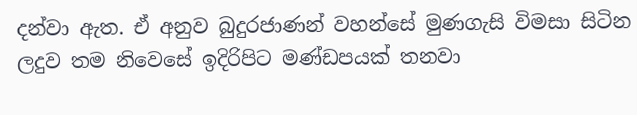දන්වා ඇත. ඒ අනුව බුදුරජාණන් වහන්සේ මුණගැසි විමසා සිටින ලදුව තම නිවෙසේ ඉදිරිපිට මණ්ඩපයක් තනවා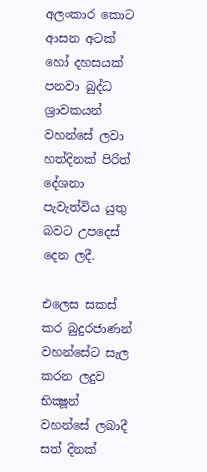අලංකාර කොට ආසන අටක් හෝ දහසයක් පනවා බුද්ධ ශ්‍රාවකයන් වහන්සේ ලවා හත්දිනක් පිරිත් දේශනා පැවැත්විය යුතු බවට උපදෙස් දෙන ලදී.

එලෙස සකස් කර බුදුරජාණන් වහන්සේට සැල කරන ලදුව භික්‍ෂූන් වහන්සේ ලබාදී සත් දිනක්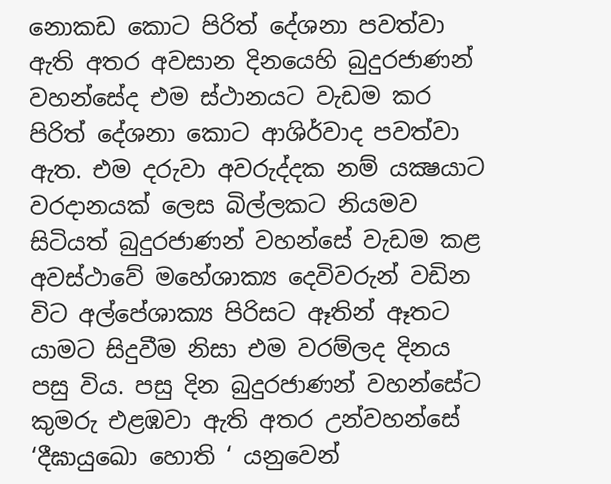නොකඩ කොට පිරිත් දේශනා පවත්වා ඇති අතර අවසාන දිනයෙහි බුදුරජාණන් වහන්සේද එම ස්ථානයට වැඩම කර පිරිත් දේශනා කොට ආශිර්වාද පවත්වා ඇත. එම දරුවා අවරුද්දක නම් යක්‍ෂයාට වරදානයක් ලෙස බිල්ලකට නියමව සිටියත් බුදුරජාණන් වහන්සේ වැඩම කළ අවස්ථාවේ මහේශාක්‍ය දෙවිවරුන් වඩින විට අල්පේශාක්‍ය පිරිසට ඈතින් ඈතට යාමට සිදුවීම නිසා එම වරම්ලද දිනය පසු විය. පසු දින බුදුරජාණන් වහන්සේට කුමරු එළඹවා ඇති අතර උන්වහන්සේ ‘දීඝායුඛො හොති ‘ යනුවෙන්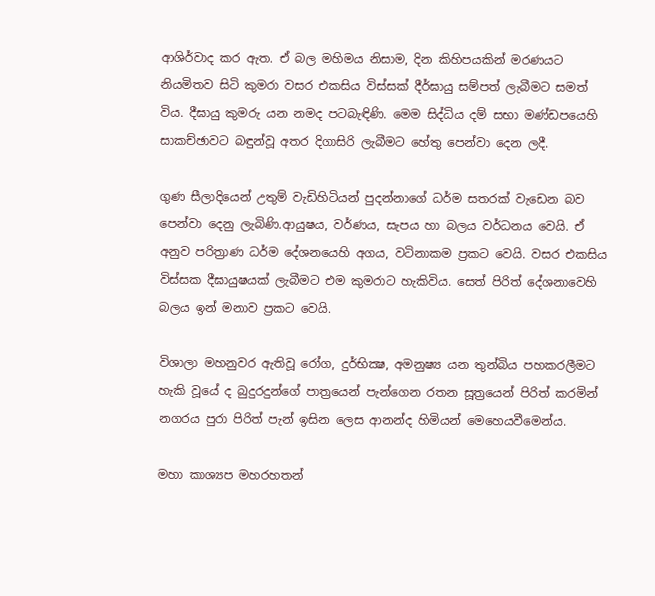ආශිර්වාද කර ඇත. ඒ බල මහිමය නිසාම, දින කිහිපයකින් මරණයට නියමිතව සිටි කුමරා වසර එකසිය විස්සක් දීර්ඝායු සම්පත් ලැබීමට සමත් විය. දීඝායු කුමරු යන නමද පටබැඳිණි. මෙම සිද්ධිය දම් සභා මණ්ඩපයෙහි සාකච්ඡාවට බඳුන්වූ අතර දිගාසිරි ලැබීමට හේතු පෙන්වා දෙන ලදී.

ගුණ සීලාදියෙන් උතුම් වැඩිහිටියන් පුදන්නාගේ ධර්ම සතරක් වැඩෙන බව පෙන්වා දෙනු ලැබිණි.ආයුෂය, වර්ණය, සැපය හා බලය වර්ධනය වෙයි. ඒ අනුව පරිත්‍රාණ ධර්ම දේශනයෙහි අගය, වටිනාකම ප්‍රකට වෙයි. වසර එකසිය විස්සක දීඝායුෂයක් ලැබීමට එම කුමරාට හැකිවිය. සෙත් පිරිත් දේශනාවෙහි බලය ඉන් මනාව ප්‍රකට වෙයි.

විශාලා මහනුවර ඇතිවූ රෝග, දුර්භික්‍ෂ, අමනුෂ්‍ය යන තුන්බිය පහකරලීමට හැකි වූයේ ද බුදුරදුන්ගේ පාත්‍රයෙන් පැන්ගෙන රතන සූත්‍රයෙන් පිරිත් කරමින් නගරය පුරා පිරිත් පැන් ඉසින ලෙස ආනන්ද හිමියන් මෙහෙයවීමෙන්ය.

මහා කාශ්‍යප මහරහතන්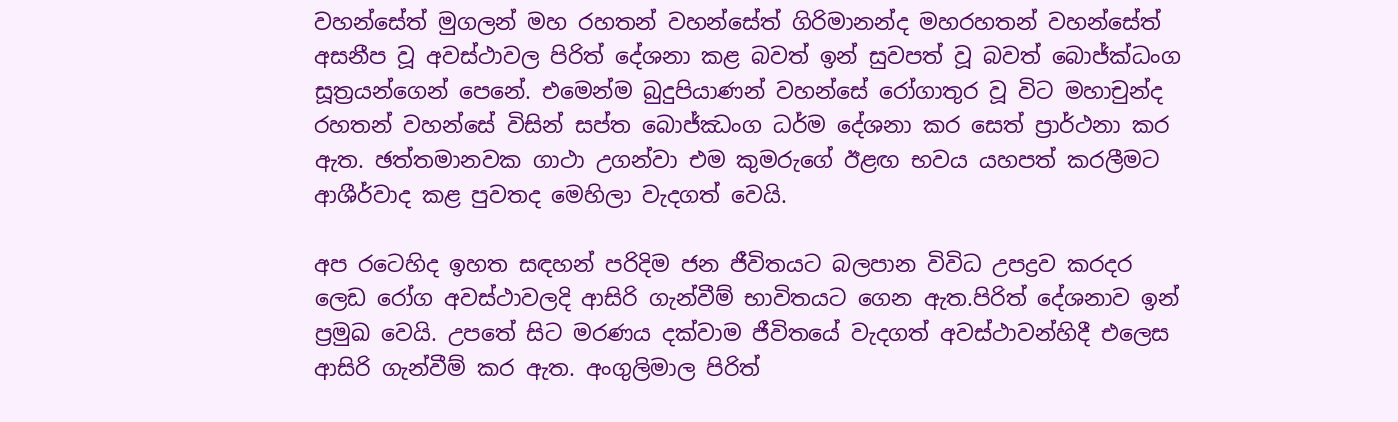වහන්සේත් මුගලන් මහ රහතන් වහන්සේත් ගිරිමානන්ද මහරහතන් වහන්සේත් අසනීප වූ අවස්ථාවල පිරිත් දේශනා කළ බවත් ඉන් සුවපත් වූ බවත් බොජ්ක්‍ධංග සූත්‍රයන්ගෙන් පෙනේ. එමෙන්ම බුදුපියාණන් වහන්සේ රෝගාතුර වූ විට මහාචුන්ද රහතන් වහන්සේ විසින් සප්ත බොජ්ඣංග ධර්ම දේශනා කර සෙත් ප්‍රාර්ථනා කර ඇත. ඡත්තමානවක ගාථා උගන්වා එම කුමරුගේ ඊළඟ භවය යහපත් කරලීමට ආශීර්වාද කළ පුවතද මෙහිලා වැදගත් වෙයි.

අප රටෙහිද ඉහත සඳහන් පරිදිම ජන ජීවිතයට බලපාන විවිධ උපද්‍රව කරදර ලෙඩ රෝග අවස්ථාවලදි ආසිරි ගැන්වීම් භාවිතයට ගෙන ඇත.පිරිත් දේශනාව ඉන් ප්‍රමුඛ වෙයි. උපතේ සිට මරණය දක්වාම ජීවිතයේ වැදගත් අවස්ථාවන්හිදී එලෙස ආසිරි ගැන්වීම් කර ඇත. අංගුලිමාල පිරිත්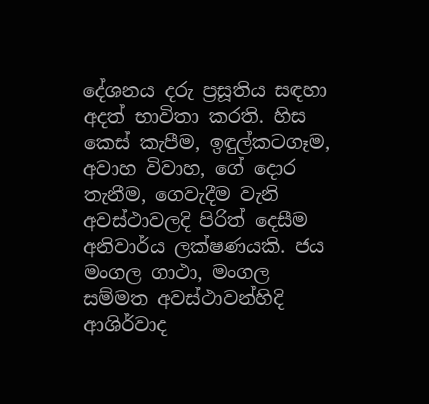දේශනය දරු ප්‍රසූතිය සඳහා අදත් භාවිතා කරති. හිස කෙස් කැපීම, ඉඳුල්කටගෑම, අවාහ විවාහ, ගේ දොර තැනීම, ගෙවැදීම වැනි අවස්ථාවලදි පිරිත් දෙසීම අනිවාර්ය ලක්ෂණයකි. ජය මංගල ගාථා, මංගල සම්මත අවස්ථාවන්හිදි ආශිර්වාද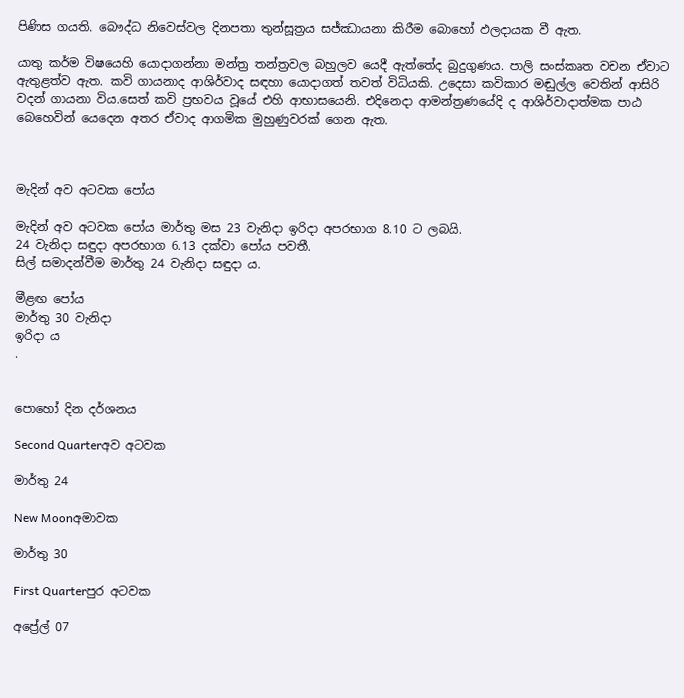පිණිස ගයති. බෞද්ධ නිවෙස්වල දිනපතා තුන්සූත්‍රය සජ්ඣායනා කිරීම බොහෝ ඵලදායක වී ඇත.

යාතු කර්ම විෂයෙහි යොදාගන්නා මන්ත්‍ර තන්ත්‍රවල බහුලව යෙදී ඇත්තේද බුදුගුණය. පාලි සංස්කෘත වචන ඒවාට ඇතුළත්ව ඇත. කවි ගායනාද ආශිර්වාද සඳහා යොදාගත් තවත් විධියකි. උදෙසා කවිකාර මඬුල්ල වෙතින් ආසිරි වදන් ගායනා විය.සෙත් කවි ප්‍රභවය වූයේ එහි ආභාසයෙනි. එදිනෙදා ආමන්ත්‍රණයේදි ද ආශිර්වාදාත්මක පාඨ බෙහෙවින් යෙදෙන අතර ඒවාද ආගමික මුහුණුවරක් ගෙන ඇත.



මැදින් අව අටවක පෝය

මැදින් අව අටවක පෝය මාර්තු මස 23 වැනිදා ඉරිදා අපරභාග 8.10 ට ලබයි.
24 වැනිදා සඳුදා අපරභාග 6.13 දක්වා පෝය පවතී.
සිල් සමාදන්වීම මාර්තු 24 වැනිදා සඳුදා ය.

මීළඟ පෝය
මාර්තු 30 වැනිදා
ඉරිදා ය
.


පොහෝ දින දර්ශනය

Second Quarterඅව අටවක

මාර්තු 24

New Moonඅමාවක

මාර්තු 30

First Quarterපුර අටවක

අප්‍රේල් 07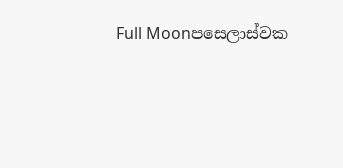Full Moonපසෙලාස්වක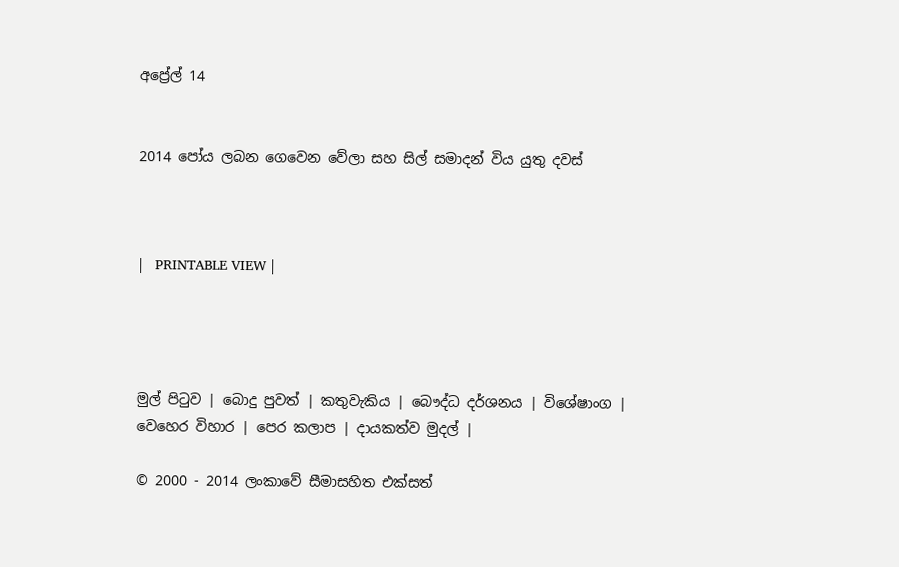අප්‍රේල් 14


2014 පෝය ලබන ගෙවෙන වේලා සහ සිල් සමාදන් විය යුතු දවස්



|   PRINTABLE VIEW |




මුල් පිටුව | බොදු පුවත් | කතුවැකිය | බෞද්ධ දර්ශනය | විශේෂාංග | වෙහෙර විහාර | පෙර කලාප | දායකත්ව මුදල් |

© 2000 - 2014 ලංකාවේ සීමාසහිත එක්සත්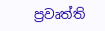ප්‍රවෘත්ති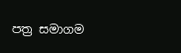පත්‍ර සමාගම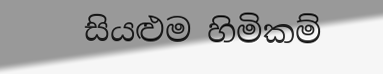සියළුම හිමිකම්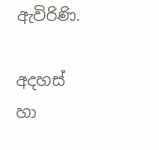ඇවිරිණි.

අදහස් හා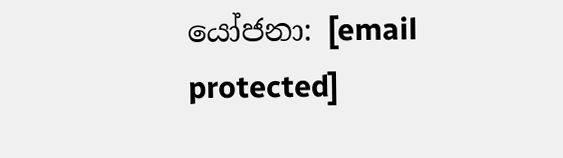යෝජනා: [email protected]